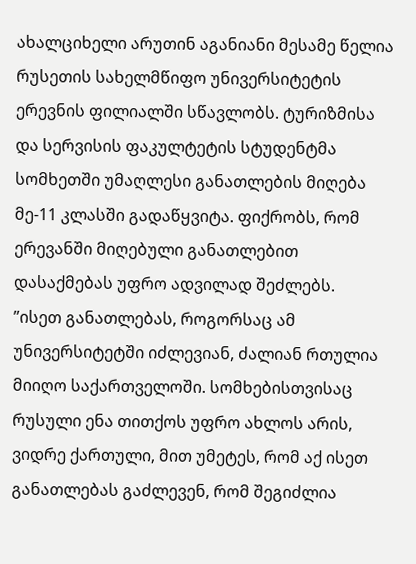ახალციხელი არუთინ აგანიანი მესამე წელია რუსეთის სახელმწიფო უნივერსიტეტის ერევნის ფილიალში სწავლობს. ტურიზმისა და სერვისის ფაკულტეტის სტუდენტმა სომხეთში უმაღლესი განათლების მიღება მე-11 კლასში გადაწყვიტა. ფიქრობს, რომ ერევანში მიღებული განათლებით დასაქმებას უფრო ადვილად შეძლებს.
”ისეთ განათლებას, როგორსაც ამ უნივერსიტეტში იძლევიან, ძალიან რთულია მიიღო საქართველოში. სომხებისთვისაც რუსული ენა თითქოს უფრო ახლოს არის, ვიდრე ქართული, მით უმეტეს, რომ აქ ისეთ განათლებას გაძლევენ, რომ შეგიძლია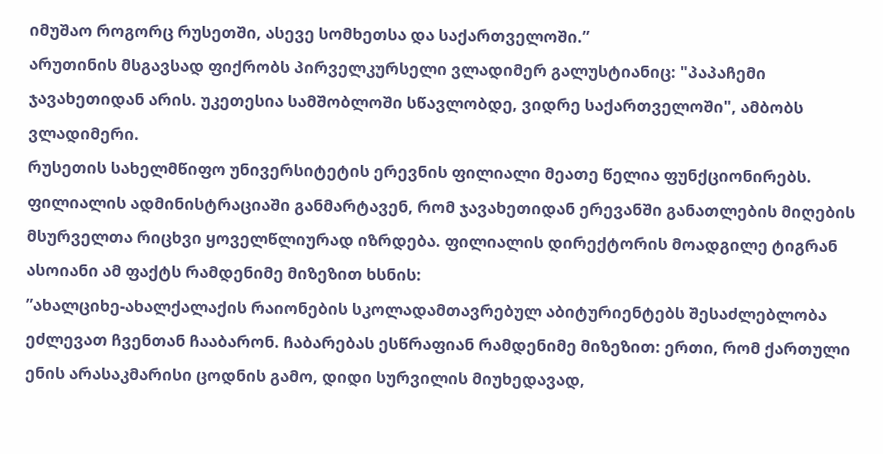იმუშაო როგორც რუსეთში, ასევე სომხეთსა და საქართველოში.”
არუთინის მსგავსად ფიქრობს პირველკურსელი ვლადიმერ გალუსტიანიც: "პაპაჩემი ჯავახეთიდან არის. უკეთესია სამშობლოში სწავლობდე, ვიდრე საქართველოში", ამბობს ვლადიმერი.
რუსეთის სახელმწიფო უნივერსიტეტის ერევნის ფილიალი მეათე წელია ფუნქციონირებს. ფილიალის ადმინისტრაციაში განმარტავენ, რომ ჯავახეთიდან ერევანში განათლების მიღების მსურველთა რიცხვი ყოველწლიურად იზრდება. ფილიალის დირექტორის მოადგილე ტიგრან ასოიანი ამ ფაქტს რამდენიმე მიზეზით ხსნის:
”ახალციხე-ახალქალაქის რაიონების სკოლადამთავრებულ აბიტურიენტებს შესაძლებლობა ეძლევათ ჩვენთან ჩააბარონ. ჩაბარებას ესწრაფიან რამდენიმე მიზეზით: ერთი, რომ ქართული ენის არასაკმარისი ცოდნის გამო, დიდი სურვილის მიუხედავად,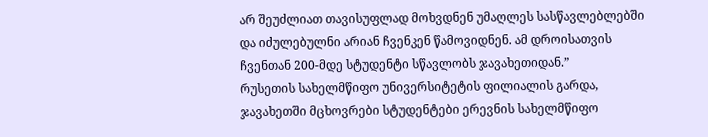არ შეუძლიათ თავისუფლად მოხვდნენ უმაღლეს სასწავლებლებში და იძულებულნი არიან ჩვენკენ წამოვიდნენ. ამ დროისათვის ჩვენთან 200-მდე სტუდენტი სწავლობს ჯავახეთიდან.”
რუსეთის სახელმწიფო უნივერსიტეტის ფილიალის გარდა, ჯავახეთში მცხოვრები სტუდენტები ერევნის სახელმწიფო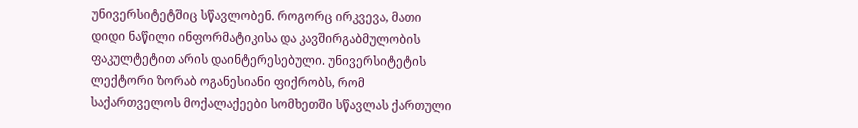უნივერსიტეტშიც სწავლობენ. როგორც ირკვევა, მათი დიდი ნაწილი ინფორმატიკისა და კავშირგაბმულობის ფაკულტეტით არის დაინტერესებული. უნივერსიტეტის ლექტორი ზორაბ ოგანესიანი ფიქრობს, რომ საქართველოს მოქალაქეები სომხეთში სწავლას ქართული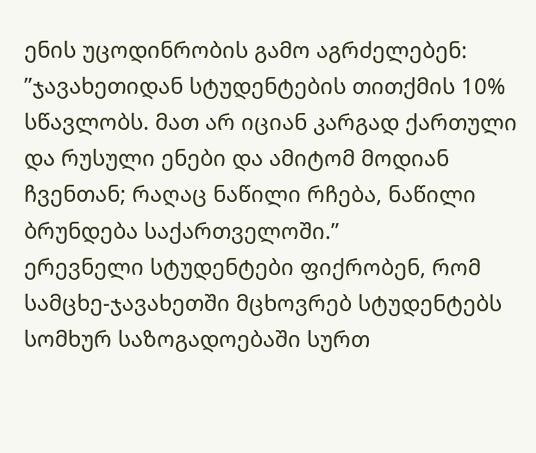ენის უცოდინრობის გამო აგრძელებენ:
”ჯავახეთიდან სტუდენტების თითქმის 10% სწავლობს. მათ არ იციან კარგად ქართული და რუსული ენები და ამიტომ მოდიან ჩვენთან; რაღაც ნაწილი რჩება, ნაწილი ბრუნდება საქართველოში.”
ერევნელი სტუდენტები ფიქრობენ, რომ სამცხე-ჯავახეთში მცხოვრებ სტუდენტებს სომხურ საზოგადოებაში სურთ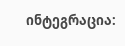ინტეგრაცია: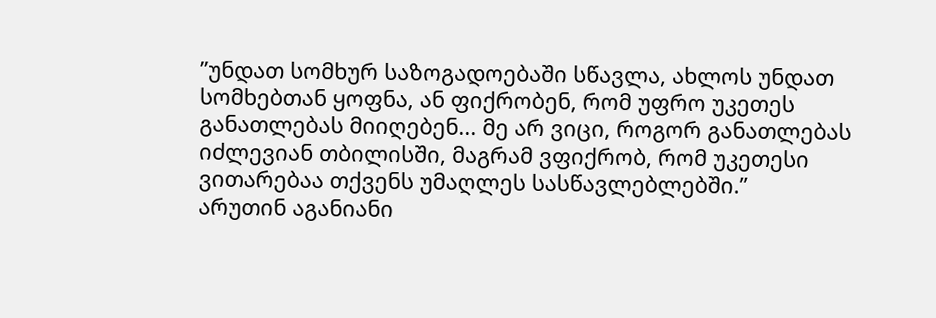”უნდათ სომხურ საზოგადოებაში სწავლა, ახლოს უნდათ სომხებთან ყოფნა, ან ფიქრობენ, რომ უფრო უკეთეს განათლებას მიიღებენ... მე არ ვიცი, როგორ განათლებას იძლევიან თბილისში, მაგრამ ვფიქრობ, რომ უკეთესი ვითარებაა თქვენს უმაღლეს სასწავლებლებში.”
არუთინ აგანიანი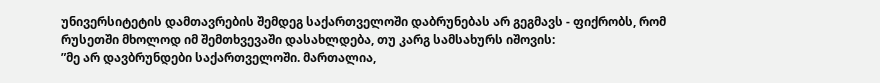უნივერსიტეტის დამთავრების შემდეგ საქართველოში დაბრუნებას არ გეგმავს - ფიქრობს, რომ რუსეთში მხოლოდ იმ შემთხვევაში დასახლდება, თუ კარგ სამსახურს იშოვის:
”მე არ დავბრუნდები საქართველოში. მართალია,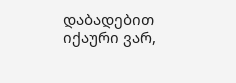დაბადებით იქაური ვარ,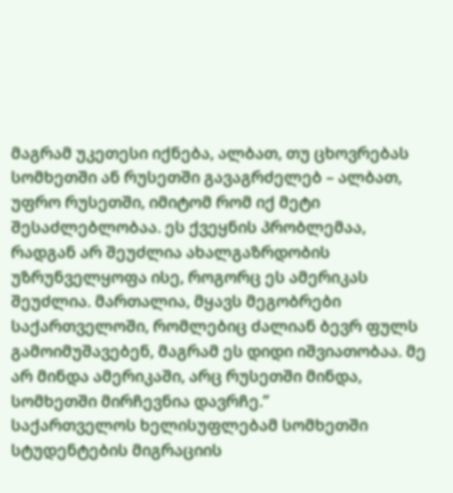მაგრამ უკეთესი იქნება, ალბათ, თუ ცხოვრებას სომხეთში ან რუსეთში გავაგრძელებ – ალბათ, უფრო რუსეთში, იმიტომ რომ იქ მეტი შესაძლებლობაა. ეს ქვეყნის პრობლემაა, რადგან არ შეუძლია ახალგაზრდობის უზრუნველყოფა ისე, როგორც ეს ამერიკას შეუძლია. მართალია, მყავს მეგობრები საქართველოში, რომლებიც ძალიან ბევრ ფულს გამოიმუშავებენ, მაგრამ ეს დიდი იშვიათობაა. მე არ მინდა ამერიკაში, არც რუსეთში მინდა, სომხეთში მირჩევნია დავრჩე.”
საქართველოს ხელისუფლებამ სომხეთში სტუდენტების მიგრაციის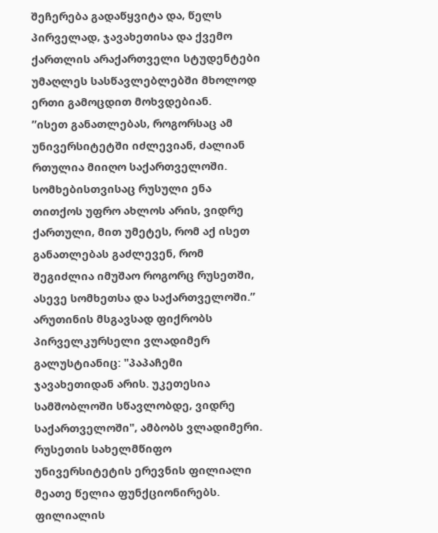შეჩერება გადაწყვიტა და, წელს პირველად, ჯავახეთისა და ქვემო ქართლის არაქართველი სტუდენტები უმაღლეს სასწავლებლებში მხოლოდ ერთი გამოცდით მოხვდებიან.
”ისეთ განათლებას, როგორსაც ამ უნივერსიტეტში იძლევიან, ძალიან რთულია მიიღო საქართველოში. სომხებისთვისაც რუსული ენა თითქოს უფრო ახლოს არის, ვიდრე ქართული, მით უმეტეს, რომ აქ ისეთ განათლებას გაძლევენ, რომ შეგიძლია იმუშაო როგორც რუსეთში, ასევე სომხეთსა და საქართველოში.”
არუთინის მსგავსად ფიქრობს პირველკურსელი ვლადიმერ გალუსტიანიც: "პაპაჩემი ჯავახეთიდან არის. უკეთესია სამშობლოში სწავლობდე, ვიდრე საქართველოში", ამბობს ვლადიმერი.
რუსეთის სახელმწიფო უნივერსიტეტის ერევნის ფილიალი მეათე წელია ფუნქციონირებს. ფილიალის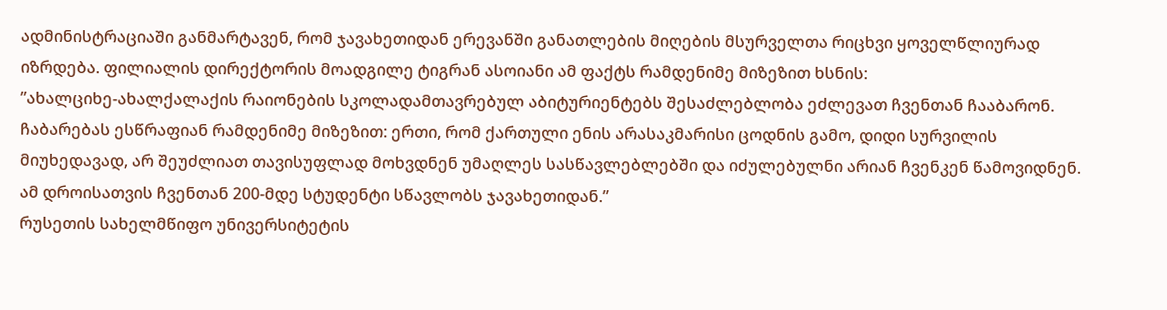ადმინისტრაციაში განმარტავენ, რომ ჯავახეთიდან ერევანში განათლების მიღების მსურველთა რიცხვი ყოველწლიურად იზრდება. ფილიალის დირექტორის მოადგილე ტიგრან ასოიანი ამ ფაქტს რამდენიმე მიზეზით ხსნის:
”ახალციხე-ახალქალაქის რაიონების სკოლადამთავრებულ აბიტურიენტებს შესაძლებლობა ეძლევათ ჩვენთან ჩააბარონ. ჩაბარებას ესწრაფიან რამდენიმე მიზეზით: ერთი, რომ ქართული ენის არასაკმარისი ცოდნის გამო, დიდი სურვილის მიუხედავად, არ შეუძლიათ თავისუფლად მოხვდნენ უმაღლეს სასწავლებლებში და იძულებულნი არიან ჩვენკენ წამოვიდნენ. ამ დროისათვის ჩვენთან 200-მდე სტუდენტი სწავლობს ჯავახეთიდან.”
რუსეთის სახელმწიფო უნივერსიტეტის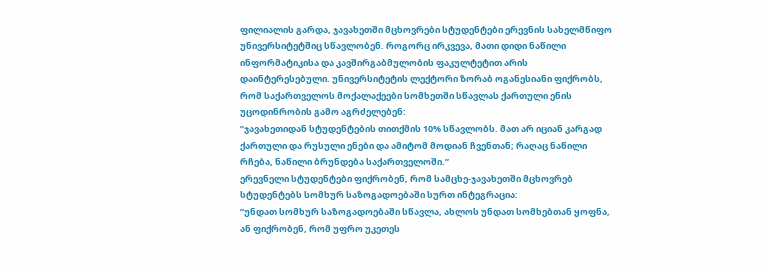ფილიალის გარდა, ჯავახეთში მცხოვრები სტუდენტები ერევნის სახელმწიფო უნივერსიტეტშიც სწავლობენ. როგორც ირკვევა, მათი დიდი ნაწილი ინფორმატიკისა და კავშირგაბმულობის ფაკულტეტით არის დაინტერესებული. უნივერსიტეტის ლექტორი ზორაბ ოგანესიანი ფიქრობს, რომ საქართველოს მოქალაქეები სომხეთში სწავლას ქართული ენის უცოდინრობის გამო აგრძელებენ:
”ჯავახეთიდან სტუდენტების თითქმის 10% სწავლობს. მათ არ იციან კარგად ქართული და რუსული ენები და ამიტომ მოდიან ჩვენთან; რაღაც ნაწილი რჩება, ნაწილი ბრუნდება საქართველოში.”
ერევნელი სტუდენტები ფიქრობენ, რომ სამცხე-ჯავახეთში მცხოვრებ სტუდენტებს სომხურ საზოგადოებაში სურთ ინტეგრაცია:
”უნდათ სომხურ საზოგადოებაში სწავლა, ახლოს უნდათ სომხებთან ყოფნა, ან ფიქრობენ, რომ უფრო უკეთეს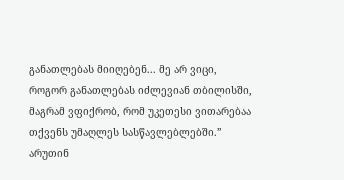განათლებას მიიღებენ... მე არ ვიცი, როგორ განათლებას იძლევიან თბილისში, მაგრამ ვფიქრობ, რომ უკეთესი ვითარებაა თქვენს უმაღლეს სასწავლებლებში.”
არუთინ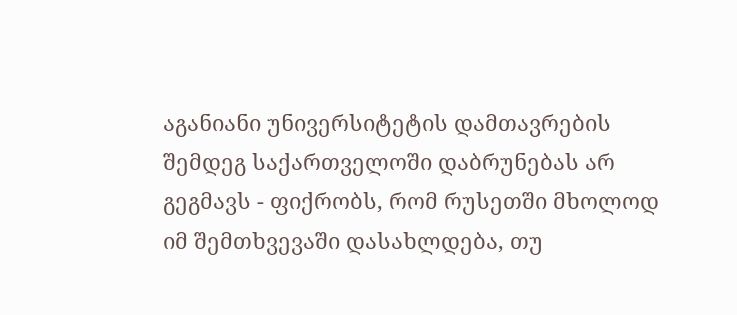აგანიანი უნივერსიტეტის დამთავრების შემდეგ საქართველოში დაბრუნებას არ გეგმავს - ფიქრობს, რომ რუსეთში მხოლოდ იმ შემთხვევაში დასახლდება, თუ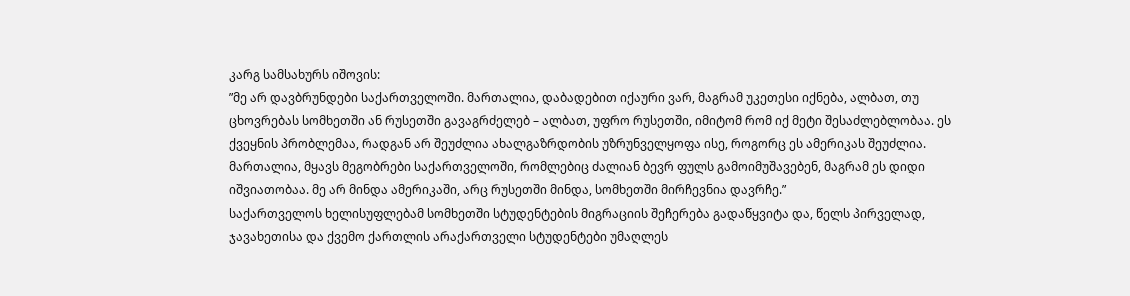კარგ სამსახურს იშოვის:
”მე არ დავბრუნდები საქართველოში. მართალია, დაბადებით იქაური ვარ, მაგრამ უკეთესი იქნება, ალბათ, თუ ცხოვრებას სომხეთში ან რუსეთში გავაგრძელებ – ალბათ, უფრო რუსეთში, იმიტომ რომ იქ მეტი შესაძლებლობაა. ეს ქვეყნის პრობლემაა, რადგან არ შეუძლია ახალგაზრდობის უზრუნველყოფა ისე, როგორც ეს ამერიკას შეუძლია. მართალია, მყავს მეგობრები საქართველოში, რომლებიც ძალიან ბევრ ფულს გამოიმუშავებენ, მაგრამ ეს დიდი იშვიათობაა. მე არ მინდა ამერიკაში, არც რუსეთში მინდა, სომხეთში მირჩევნია დავრჩე.”
საქართველოს ხელისუფლებამ სომხეთში სტუდენტების მიგრაციის შეჩერება გადაწყვიტა და, წელს პირველად, ჯავახეთისა და ქვემო ქართლის არაქართველი სტუდენტები უმაღლეს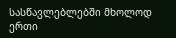სასწავლებლებში მხოლოდ ერთი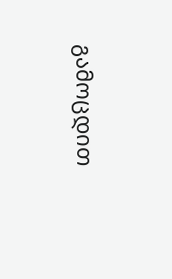გამოცდით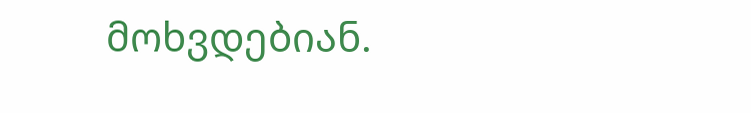მოხვდებიან.